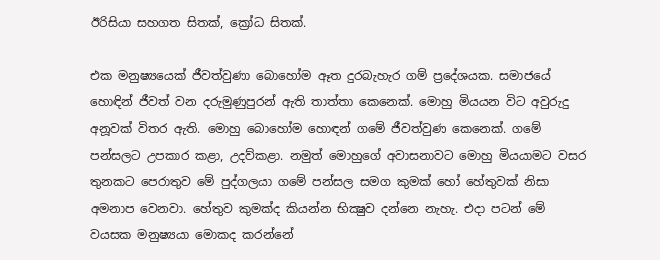ඊරිසියා සහගත සිතක්, ක්‍රෝධ සිතක්.

එක මනුෂ්‍යයෙක්‌ ජීවත්වුණා බොහෝම ඈත දුරබැහැර ගම් ප්‍රදේශයක. සමාජයේ හොඳින් ජීවත් වන දරුමුණුපුරන් ඇති තාත්තා කෙනෙක්‌. මොහු මියයන විට අවුරුදු අනූවක්‌ විතර ඇති. මොහු බොහෝම හොඳන් ගමේ ජීවත්වුණ කෙනෙක්‌. ගමේ පන්සලට උපකාර කළා, උදව්කළා. නමුත් මොහුගේ අවාසනාවට මොහු මියයාමට වසර තුනකට පෙරාතුව මේ පුද්ගලයා ගමේ පන්සල සමග කුමක්‌ හෝ හේතුවක්‌ නිසා අමනාප වෙනවා. හේතුව කුමක්‌ද කියන්න භික්‍ෂුව දන්නෙ නැහැ. එදා පටන් මේ වයසක මනුෂ්‍යයා මොකද කරන්නේ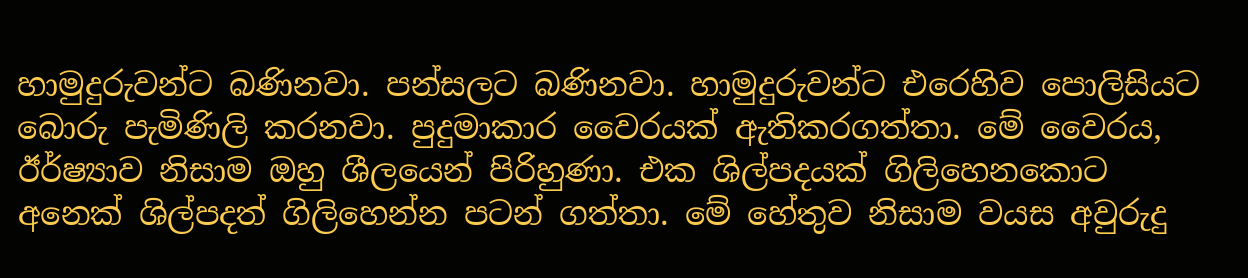හාමුදුරුවන්ට බණිනවා. පන්සලට බණිනවා. හාමුදුරුවන්ට එරෙහිව පොලිසියට බොරු පැමිණිලි කරනවා. පුදුමාකාර වෛරයක්‌ ඇතිකරගත්තා. මේ වෛරය, ඊර්ෂ්‍යාව නිසාම ඔහු ශීලයෙන් පිරිහුණා. එක ශිල්පදයක්‌ ගිලිහෙනකොට අනෙක්‌ ශිල්පදත් ගිලිහෙන්න පටන් ගත්තා. මේ හේතුව නිසාම වයස අවුරුදු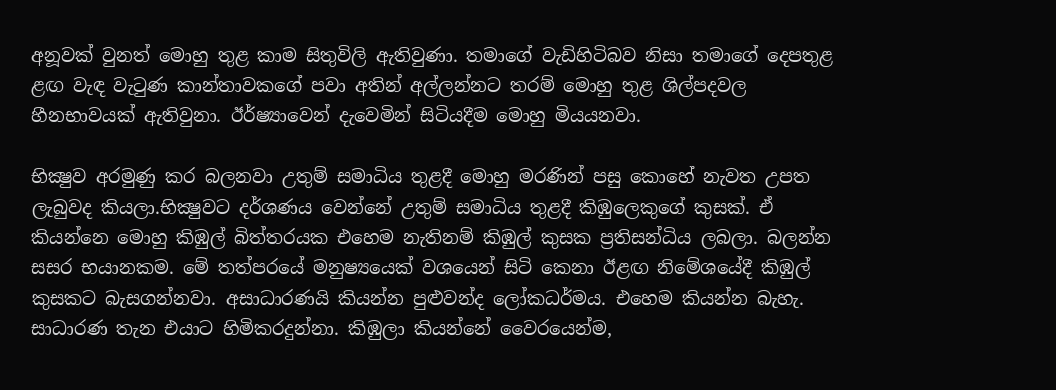අනූවක්‌ වුනත් මොහු තුළ කාම සිතුවිලි ඇතිවුණා. තමාගේ වැඩිහිටිබව නිසා තමාගේ දෙපතුළ ළඟ වැඳ වැටුණ කාන්තාවකගේ පවා අතින් අල්ලන්නට තරම් මොහු තුළ ශිල්පදවල හීනභාවයක්‌ ඇතිවුනා. ඊර්ෂ්‍යාවෙන් දැවෙමින් සිටියදීම මොහු මියයනවා.

භික්‍ෂුව අරමුණු කර බලනවා උතුම් සමාධිය තුළදී මොහු මරණින් පසු කොහේ නැවත උපත ලැබුවද කියලා.භික්‍ෂුවට දර්ශණය වෙන්නේ උතුම් සමාධිය තුළදී කිඹුලෙකුගේ කුසක්‌. ඒ කියන්නෙ මොහු කිඹුල් බිත්තරයක එහෙම නැතිනම් කිඹුල් කුසක ප්‍රතිසන්ධිය ලබලා. බලන්න සසර භයානකම. මේ තත්පරයේ මනුෂ්‍යයෙක්‌ වශයෙන් සිටි කෙනා ඊළඟ නිමේශයේදී කිඹුල් කුසකට බැසගන්නවා. අසාධාරණයි කියන්න පුළුවන්ද ලෝකධර්මය. එහෙම කියන්න බැහැ. සාධාරණ තැන එයාට හිමිකරදුන්නා. කිඹුලා කියන්නේ වෛරයෙන්ම,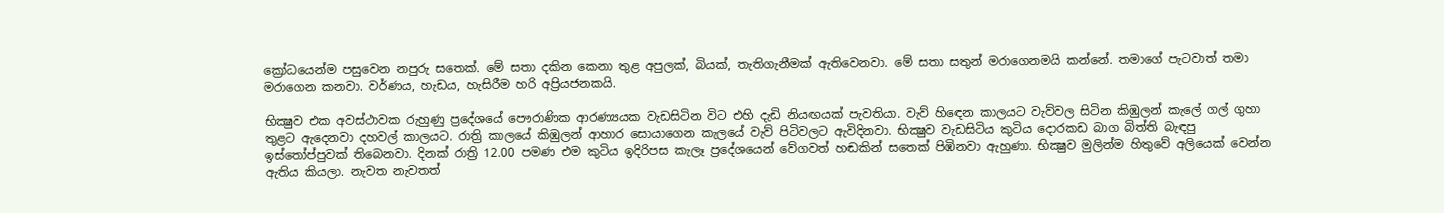ක්‍රෝධයෙන්ම පසුවෙන නපුරු සතෙක්‌. මේ සතා දකින කෙනා තුළ අපුලක්‌, බියක්‌, තැතිගැනීමක්‌ ඇතිවෙනවා. මේ සතා සතුන් මරාගෙනමයි කන්නේ. තමාගේ පැටවාත් තමා මරාගෙන කනවා. වර්ණය, හැඩය, හැසිරීම හරි අප්‍රියජනකයි.

භික්‍ෂුව එක අවස්‌ථාවක රුහුණු ප්‍රදේශයේ පෞරාණික ආරණ්‍යයක වැඩසිටින විට එහි දැඩි නියඟයක්‌ පැවතියා. වැව් හිඳෙන කාලයට වැව්වල සිටින කිඹුලන් කැලේ ගල් ගුහා තුළට ඇදෙනවා දහවල් කාලයට. රාත්‍රි කාලයේ කිඹුලන් ආහාර සොයාගෙන කැලයේ වැව් පිටිවලට ඇවිදිනවා. භික්‍ෂුව වැඩසිටිය කුටිය දොරකඩ බාග බිත්ති බැඳපු ඉස්‌තෝප්පුවක්‌ තිබෙනවා. දිනක්‌ රාත්‍රි 12.00 පමණ එම කුටිය ඉදිරිපස කැලෑ ප්‍රදේශයෙන් වේගවත් හඬකින් සතෙක්‌ පිඹිනවා ඇහුණා. භික්‍ෂුව මුලින්ම හිතුවේ අලියෙක්‌ වෙන්න ඇතිය කියලා. නැවත නැවතත්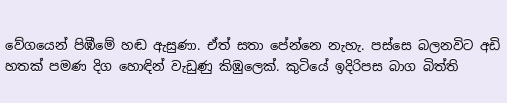වේගයෙන් පිඹීමේ හඬ ඇසුණා. ඒත් සතා පේන්නෙ නැහැ. පස්‌සෙ බලනවිට අඩි හතක්‌ පමණ දිග හොඳින් වැඩුණු කිඹුලෙක්‌. කුටියේ ඉදිරිපස බාග බිත්ති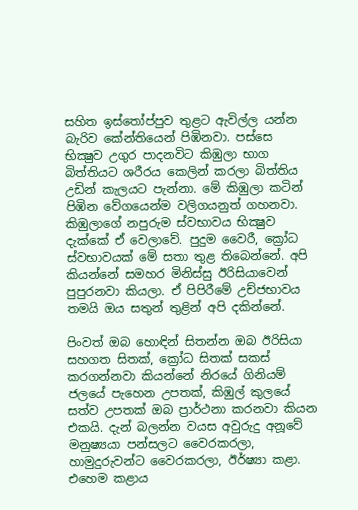සහිත ඉස්‌තෝප්පුව තුළට ඇවිල්ල යන්න බැරිව කේන්තියෙන් පිඹිනවා. පස්‌සෙ භික්‍ෂුව උගුර පාදනවිට කිඹුලා භාග බිත්තියට ශරීරය කෙලින් කරලා බිත්තිය උඩින් කැලයට පැන්නා. මේ කිඹුලා කටින් පිඹින වේගයෙන්ම වලිගයනුත් ගහනවා. කිඹුලාගේ නපුරුම ස්‌වභාවය භික්‍ෂුව දැක්‌කේ ඒ වෙලාවේ. පුදුම වෛරී, ක්‍රෝධ ස්‌වභාවයක්‌ මේ සතා තුළ තිබෙන්නේ. අපි කියන්නේ සමහර මිනිස්‌සු ඊරිසියාවෙන් පුපුරනවා කියලා. ඒ පිපිරීමේ උච්ජභාවය තමයි ඔය සතුන් තුළින් අපි දකින්නේ.

පිංවත් ඔබ හොඳින් සිතන්න ඔබ ඊරිසියා සහගත සිතක්‌, ක්‍රෝධ සිතක්‌ සකස්‌ කරගන්නවා කියන්නේ නිරයේ ගිනියම් ජලයේ පැහෙන උපතක්‌, කිඹුල් කුලයේ සත්ව උපතක්‌ ඔබ ප්‍රාර්ථනා කරනවා කියන එකයි. දැන් බලන්න වයස අවුරුදු අනූවේ මනුෂ්‍යයා පන්සලට වෛරකරලා, හාමුදුරුවන්ට වෛරකරලා, ඊර්ෂ්‍යා කළා. එහෙම කළාය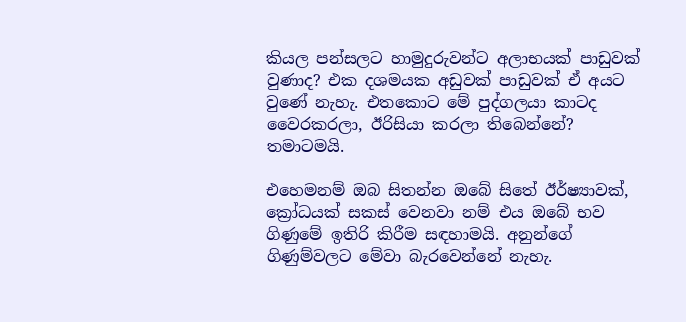කියල පන්සලට හාමුදුරුවන්ට අලාභයක්‌ පාඩුවක්‌ වුණාද? එක දශමයක අඩුවක්‌ පාඩුවක්‌ ඒ අයට වුණේ නැහැ. එතකොට මේ පුද්ගලයා කාටද වෛරකරලා, ඊරිසියා කරලා තිබෙන්නේ? තමාටමයි.

එහෙමනම් ඔබ සිතන්න ඔබේ සිතේ ඊර්ෂ්‍යාවක්‌, ක්‍රෝධයක්‌ සකස්‌ වෙනවා නම් එය ඔබේ භව ගිණුමේ ඉතිරි කිරීම සඳහාමයි. අනුන්ගේ ගිණුම්වලට මේවා බැරවෙන්නේ නැහැ.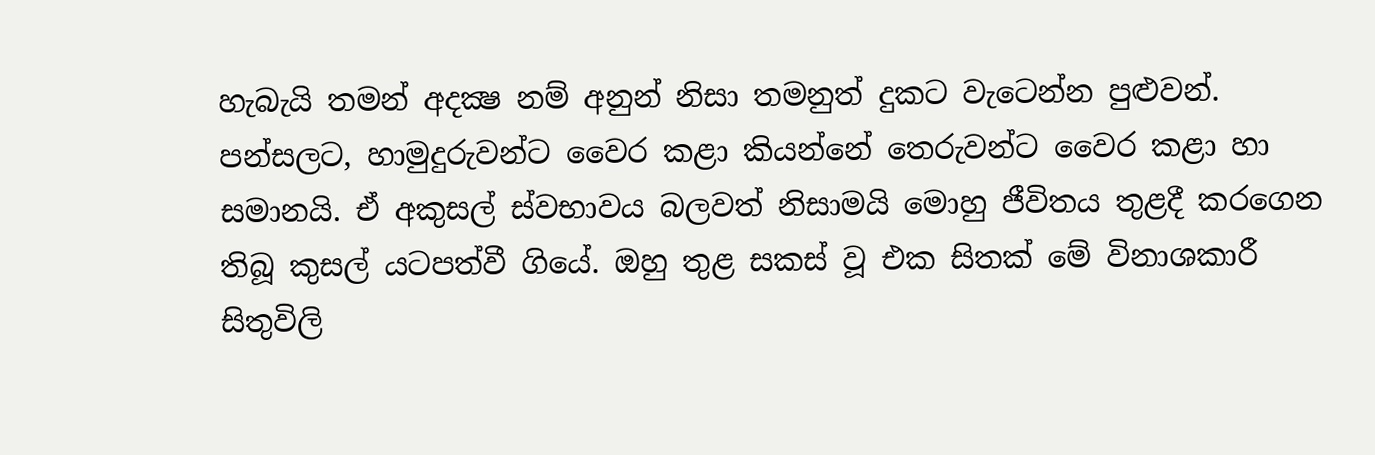හැබැයි තමන් අදක්‍ෂ නම් අනුන් නිසා තමනුත් දුකට වැටෙන්න පුළුවන්. පන්සලට, හාමුදුරුවන්ට වෛර කළා කියන්නේ තෙරුවන්ට වෛර කළා හා සමානයි. ඒ අකුසල් ස්‌වභාවය බලවත් නිසාමයි මොහු ජීවිතය තුළදී කරගෙන තිබූ කුසල් යටපත්වී ගියේ. ඔහු තුළ සකස්‌ වූ එක සිතක්‌ මේ විනාශකාරී සිතුවිලි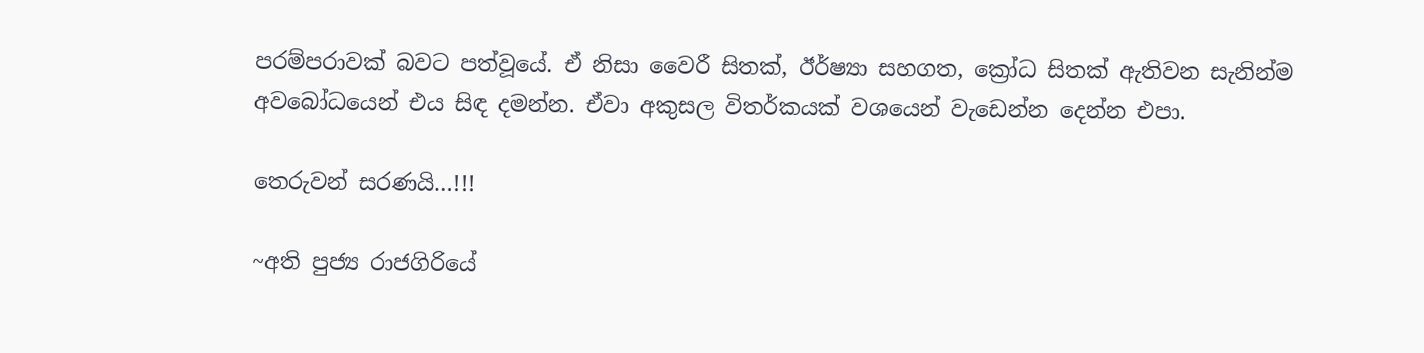පරම්පරාවක්‌ බවට පත්වූයේ. ඒ නිසා වෛරී සිතක්‌, ඊර්ෂ්‍යා සහගත, ක්‍රෝධ සිතක්‌ ඇතිවන සැනින්ම අවබෝධයෙන් එය සිඳ දමන්න. ඒවා අකුසල විතර්කයක්‌ වශයෙන් වැඩෙන්න දෙන්න එපා.

තෙරුවන් සරණයි…!!!

~අති පුජ්‍ය රාජගිරියේ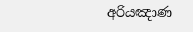අරියඤාණ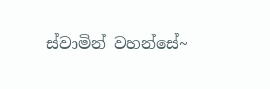ස්වාමින් වහන්සේ~